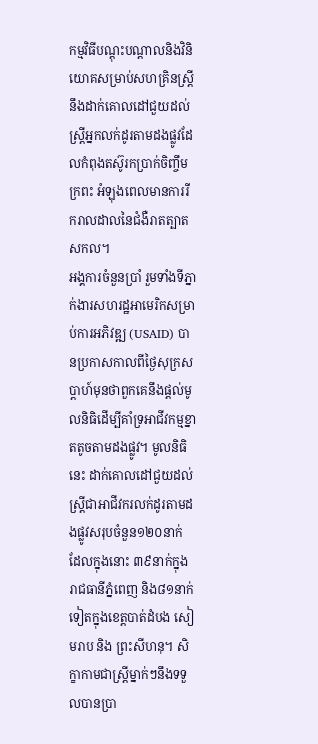កម្មវិធីបណ្តុះបណ្តាលនិងវិនិយោគសម្រាប់សហគ្រិនស្រ្តីនឹងដាក់គោលដៅជួយដល់ស្រ្តីអ្នកលក់ដូរតាមដងផ្លូវដែលកំពុងតស៊ូរកប្រាក់ចិញ្ចឹមក្រពះ អំឡុងពេលមានការរីករាលដាលនៃជំងឺរាតត្បាតសកល។
អង្គការចំនួនប្រាំ រួមទាំងទីភ្នាក់ងារសហរដ្ឋអាមេរិកសម្រាប់ការអភិវឌ្ឍ (USAID) បានប្រកាសកាលពីថ្ងៃសុក្រសប្តាហ៍មុនថាពួកគេនឹងផ្តល់មូលនិធិដើម្បីគាំទ្រអាជីវកម្មខ្នាតតូចតាមដងផ្លូវ។ មូលនិធិនេះ ដាក់គោលដៅជួយដល់ស្ត្រីជាអាជីវករលក់ដូរតាមដងផ្លូវសរុបចំនួន១២០នាក់ ដែលក្នុងនោះ ៣៩នាក់ក្នុងរាជធានីភ្នំពេញ និង៨១នាក់ទៀតក្នុងខេត្តបាត់ដំបង សៀមរាប និង ព្រះសីហនុ។ សិក្ខាកាមជាស្ត្រីម្នាក់ៗនឹងទទួលបានប្រា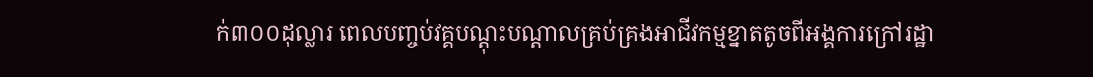ក់៣០០ដុល្លារ ពេលបញ្ចប់វគ្គបណ្តុះបណ្តាលគ្រប់គ្រងអាជីវកម្មខ្នាតតូចពីអង្គការក្រៅរដ្ឋា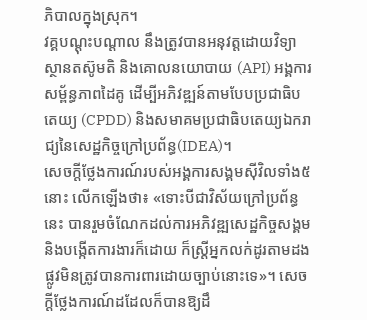ភិបាលក្នុងស្រុក។
វគ្គបណ្តុះបណ្តាល នឹងត្រូវបានអនុវត្តដោយវិទ្យាស្ថានតស៊ូមតិ និងគោលនយោបាយ (API) អង្គការសម្ព័ន្ធភាពដៃគូ ដើម្បីអភិវឌ្ឍន៍តាមបែបប្រជាធិបតេយ្យ (CPDD) និងសមាគមប្រជាធិបតេយ្យឯករាជ្យនៃសេដ្ឋកិច្ចក្រៅប្រព័ន្ធ(IDEA)។
សេចក្តីថ្លែងការណ៍របស់អង្គការសង្គមស៊ីវិលទាំង៥នោះ លើកឡើងថា៖ «ទោះបីជាវិស័យក្រៅប្រព័ន្ធនេះ បានរួមចំណែកដល់ការអភិវឌ្ឍសេដ្ឋកិច្ចសង្គម និងបង្កើតការងារក៏ដោយ ក៏ស្ត្រីអ្នកលក់ដូរតាមដងផ្លូវមិនត្រូវបានការពារដោយច្បាប់នោះទេ»។ សេចក្តីថ្លែងការណ៍ដដែលក៏បានឱ្យដឹ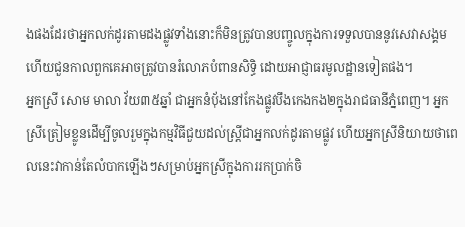ងផងដែរថាអ្នកលក់ដូរតាមដងផ្លូវទាំងនោះក៏មិនត្រូវបានបញ្ចូលក្នុងការទទួលបាននូវសេវាសង្គម ហើយជួនកាលពួកគេអាចត្រូវបានរំលោភបំពានសិទ្ធិ ដោយអាជ្ញាធរមូលដ្ឋានទៀតផង។
អ្នកស្រី សោម មាលា វ័យ៣៥ឆ្នាំ ជាអ្នកនំបុ័ងនៅកែងផ្លូវបឹងកេងកង២ក្នុងរាជធានីភ្នំពេញ។ អ្នកស្រីត្រៀមខ្លូនដើម្បីចូលរួមក្នុងកម្មវិធីជួយដល់ស្រ្តីជាអ្នកលក់ដូរតាមផ្លូវ ហើយអ្នកស្រីនិយាយថាពេលនេះវាកាន់តែលំបាកឡើងៗសម្រាប់អ្នកស្រីក្នុងការរកប្រាក់ចិ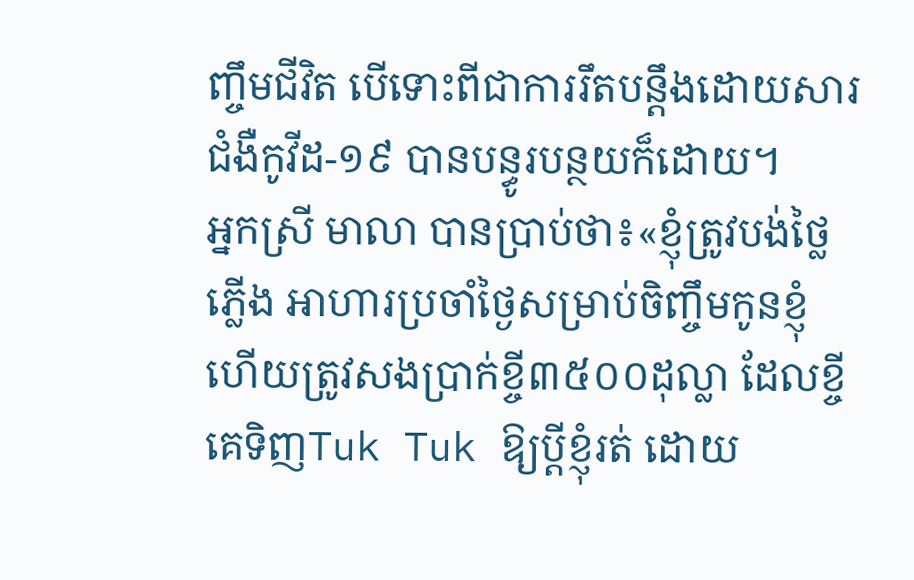ញ្ចឹមជីវិត បើទោះពីជាការរឹតបន្តឹងដោយសារជំងឺកូវីដ-១៩ បានបន្ធូរបន្ថយក៏ដោយ។
អ្នកស្រី មាលា បានប្រាប់ថា៖«ខ្ញុំត្រូវបង់ថ្លៃភ្លើង អាហារប្រចាំថ្ងៃសម្រាប់ចិញ្ចឹមកូនខ្ញុំ ហើយត្រូវសងប្រាក់ខ្ចី៣៥០០ដុល្លា ដែលខ្ចីគេទិញTuk Tuk ឱ្យប្តីខ្ញុំរត់ ដោយ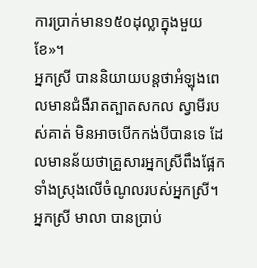ការប្រាក់មាន១៥០ដុល្លាក្នុងមួយខែ»។
អ្នកស្រី បាននិយាយបន្តថាអំឡុងពេលមានជំងឺរាតត្បាតសកល ស្វាមីរបស់គាត់ មិនអាចបើកកង់បីបានទេ ដែលមានន័យថាគ្រួសារអ្នកស្រីពឹងផ្អែកទាំងស្រុងលើចំណូលរបស់អ្នកស្រី។
អ្នកស្រី មាលា បានប្រាប់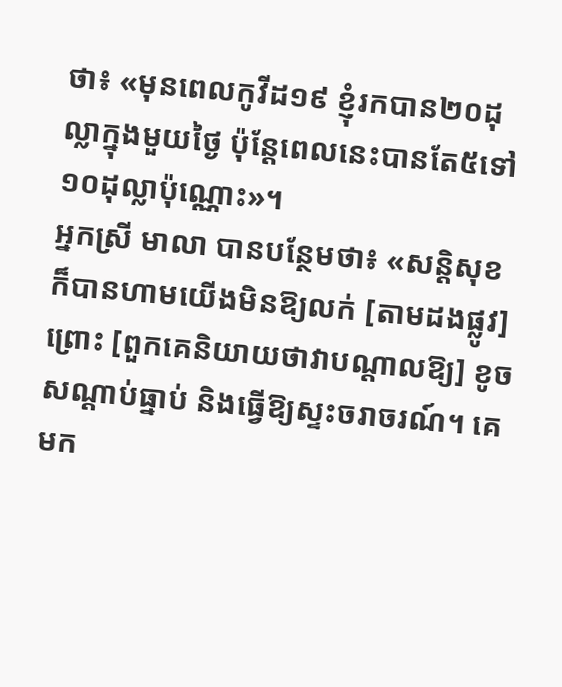ថា៖ «មុនពេលកូវីដ១៩ ខ្ញុំរកបាន២០ដុល្លាក្នុងមួយថ្ងៃ ប៉ុន្តែពេលនេះបានតែ៥ទៅ១០ដុល្លាប៉ុណ្ណោះ»។
អ្នកស្រី មាលា បានបន្ថែមថា៖ «សន្តិសុខ ក៏បានហាមយើងមិនឱ្យលក់ [តាមដងផ្លូវ] ព្រោះ [ពួកគេនិយាយថាវាបណ្តាលឱ្យ] ខូចសណ្តាប់ធ្នាប់ និងធ្វើឱ្យស្ទះចរាចរណ៍។ គេមក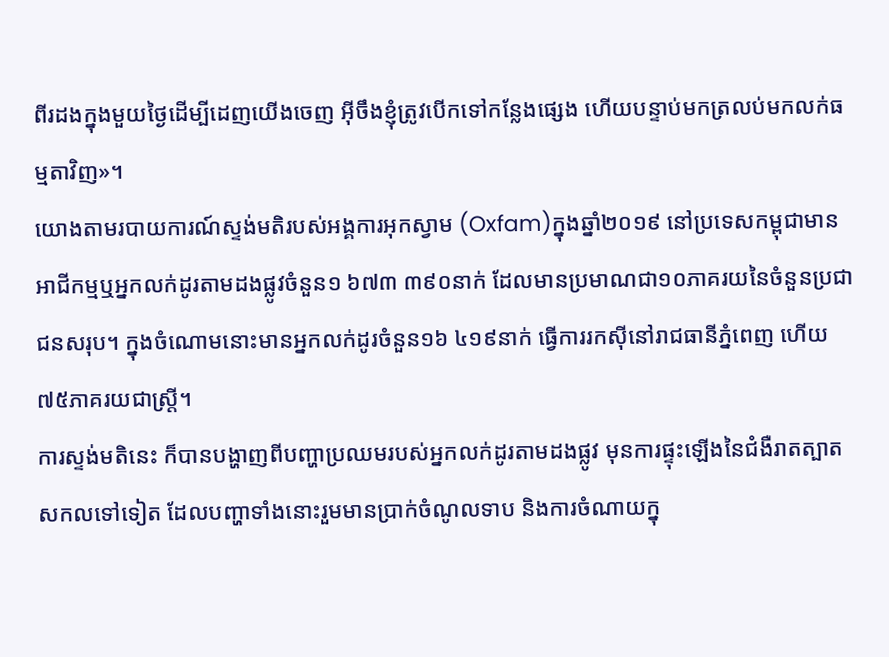ពីរដងក្នុងមួយថ្ងៃដើម្បីដេញយើងចេញ អ៊ីចឹងខ្ញុំត្រូវបើកទៅកន្លែងផ្សេង ហើយបន្ទាប់មកត្រលប់មកលក់ធម្មតាវិញ»។
យោងតាមរបាយការណ៍ស្ទង់មតិរបស់អង្គការអុកស្វាម (Oxfam)ក្នុងឆ្នាំ២០១៩ នៅប្រទេសកម្ពុជាមានអាជីកម្មឬអ្នកលក់ដូរតាមដងផ្លូវចំនួន១ ៦៧៣ ៣៩០នាក់ ដែលមានប្រមាណជា១០ភាគរយនៃចំនួនប្រជាជនសរុប។ ក្នុងចំណោមនោះមានអ្នកលក់ដូរចំនួន១៦ ៤១៩នាក់ ធ្វើការរកស៊ីនៅរាជធានីភ្នំពេញ ហើយ៧៥ភាគរយជាស្រ្តី។
ការស្ទង់មតិនេះ ក៏បានបង្ហាញពីបញ្ហាប្រឈមរបស់អ្នកលក់ដូរតាមដងផ្លូវ មុនការផ្ទុះឡើងនៃជំងឺរាតត្បាតសកលទៅទៀត ដែលបញ្ហាទាំងនោះរួមមានប្រាក់ចំណូលទាប និងការចំណាយក្នុ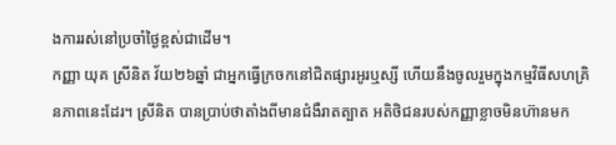ងការរស់នៅប្រចាំថ្ងៃខ្ពស់ជាដើម។
កញ្ញា យុគ ស្រីនិត វ័យ២៦ឆ្នាំ ជាអ្នកធ្វើក្រចកនៅជិតផ្សារអូរឬស្សី ហើយនឹងចូលរួមក្នុងកម្មវិធីសហគ្រិនភាពនេះដែរ។ ស្រីនិត បានប្រាប់ថាតាំងពីមានជំងឺរាតត្បាត អតិថិជនរបស់កញ្ញាខ្លាចមិនហ៊ានមក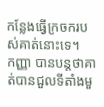កន្លែងធ្វើក្រចករបស់គាត់នោះទេ។
កញ្ញា បានបន្តថាគាត់បានជួលទីតាំងមួ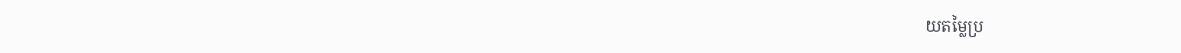យតម្លៃប្រ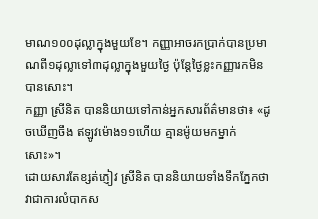មាណ១០០ដុល្លាក្នុងមួយខែ។ កញ្ញាអាចរកប្រាក់បានប្រមាណពី១ដុល្លាទៅ៣ដុល្លាក្នុងមួយថ្ងៃ ប៉ុន្តែថ្ងៃខ្លះកញ្ញារកមិនបានសោះ។
កញ្ញា ស្រីនិត បាននិយាយទៅកាន់អ្នកសារព័ត៌មានថា៖ «ដូចឃើញចឹង ឥឡូវម៉ោង១១ហើយ គ្មានម៉ូយមកម្នាក់សោះ»។
ដោយសារតែខ្សត់ភ្ញៀវ ស្រីនិត បាននិយាយទាំងទឹកភ្នែកថាវាជាការលំបាកស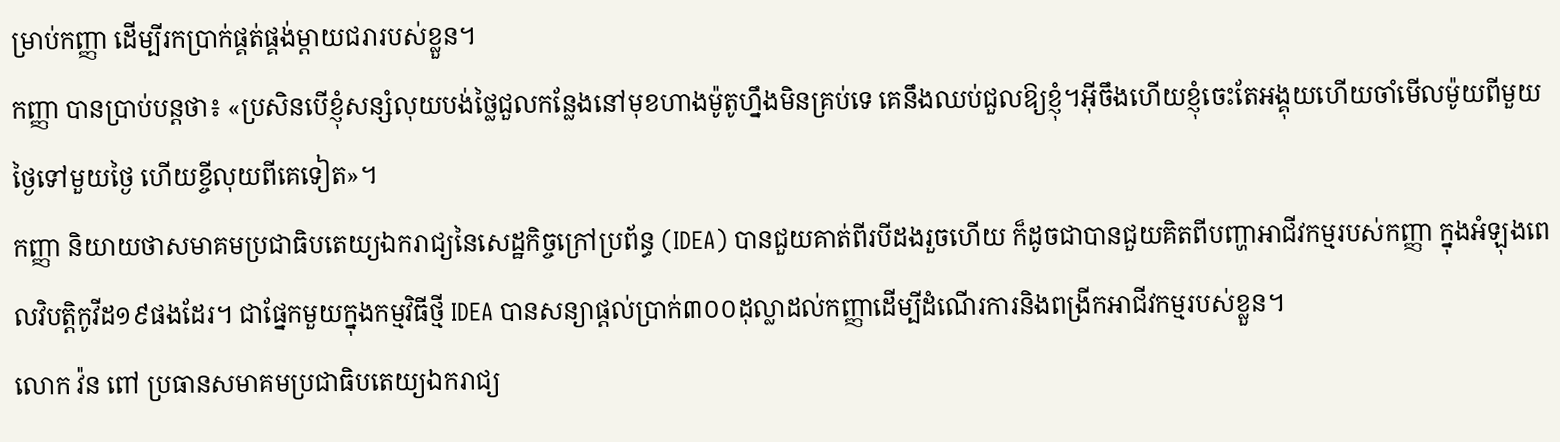ម្រាប់កញ្ញា ដើម្បីរកប្រាក់ផ្គត់ផ្គង់ម្តាយជរារបស់ខ្លួន។
កញ្ញា បានប្រាប់បន្តថា៖ «ប្រសិនបើខ្ញុំសន្សំលុយបង់ថ្លៃជួលកន្លែងនៅមុខហាងម៉ូតូហ្នឹងមិនគ្រប់ទេ គេនឹងឈប់ជួលឱ្យខ្ញុំ។អ៊ីចឹងហើយខ្ញុំចេះតែអង្គុយហើយចាំមើលម៉ូយពីមួយថ្ងៃទៅមួយថ្ងៃ ហើយខ្ចីលុយពីគេទៀត»។
កញ្ញា និយាយថាសមាគមប្រជាធិបតេយ្យឯករាជ្យនៃសេដ្ឋកិច្ចក្រៅប្រព័ន្ធ (IDEA) បានជួយគាត់ពីរបីដងរួចហើយ ក៏ដូចជាបានជួយគិតពីបញ្ហាអាជីវកម្មរបស់កញ្ញា ក្នុងអំឡុងពេលវិបត្តិកូវីដ១៩ផងដែរ។ ជាផ្នែកមួយក្នុងកម្មវិធីថ្មី IDEA បានសន្យាផ្តល់ប្រាក់៣០០ដុល្លាដល់កញ្ញាដើម្បីដំណើរការនិងពង្រីកអាជីវកម្មរបស់ខ្លួន។
លោក វ៉ន ពៅ ប្រធានសមាគមប្រជាធិបតេយ្យឯករាជ្យ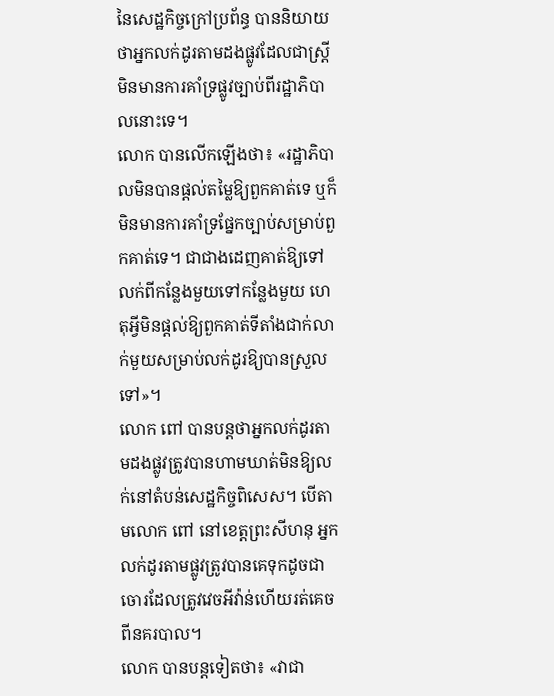នៃសេដ្ឋកិច្ចក្រៅប្រព័ន្ធ បាននិយាយថាអ្នកលក់ដូរតាមដងផ្លូវដែលជាស្រ្តី មិនមានការគាំទ្រផ្លូវច្បាប់ពីរដ្ឋាភិបាលនោះទេ។
លោក បានលើកឡើងថា៖ «រដ្ឋាភិបាលមិនបានផ្តល់តម្លៃឱ្យពួកគាត់ទេ ឬក៏មិនមានការគាំទ្រផ្នែកច្បាប់សម្រាប់ពួកគាត់ទេ។ ជាជាងដេញគាត់ឱ្យទៅលក់ពីកន្លែងមួយទៅកន្លែងមួយ ហេតុអ្វីមិនផ្តល់ឱ្យពួកគាត់ទីតាំងជាក់លាក់មួយសម្រាប់លក់ដូរឱ្យបានស្រួលទៅ»។
លោក ពៅ បានបន្តថាអ្នកលក់ដូរតាមដងផ្លូវត្រូវបានហាមឃាត់មិនឱ្យលក់នៅតំបន់សេដ្ឋកិច្ចពិសេស។ បើតាមលោក ពៅ នៅខេត្តព្រះសីហនុ អ្នកលក់ដូរតាមផ្លូវត្រូវបានគេទុកដូចជាចោរដែលត្រូវវេចអីវ៉ាន់ហើយរត់គេចពីនគរបាល។
លោក បានបន្តទៀតថា៖ «វាជា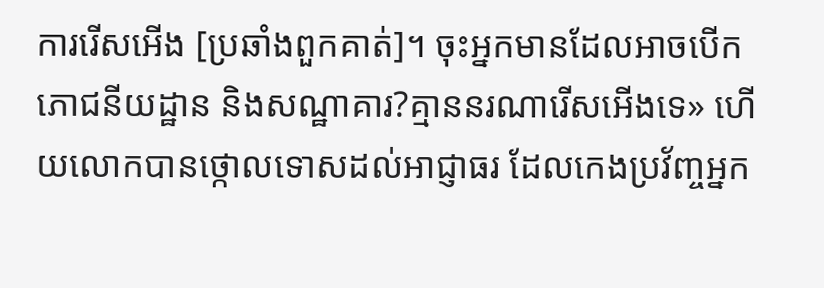ការរើសអើង [ប្រឆាំងពួកគាត់]។ ចុះអ្នកមានដែលអាចបើកភោជនីយដ្ឋាន និងសណ្ឋាគារ?គ្មាននរណារើសអើងទេ» ហើយលោកបានថ្កោលទោសដល់អាជ្ញាធរ ដែលកេងប្រវ័ញ្ចអ្នក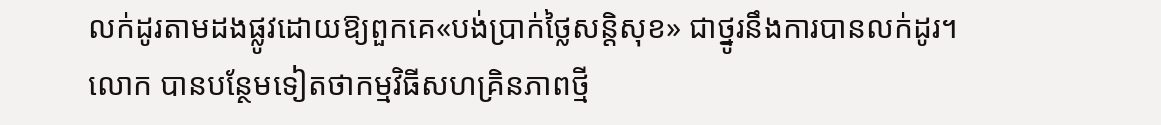លក់ដូរតាមដងផ្លូវដោយឱ្យពួកគេ«បង់ប្រាក់ថ្លៃសន្តិសុខ» ជាថ្នូរនឹងការបានលក់ដូរ។
លោក បានបន្ថែមទៀតថាកម្មវិធីសហគ្រិនភាពថ្មី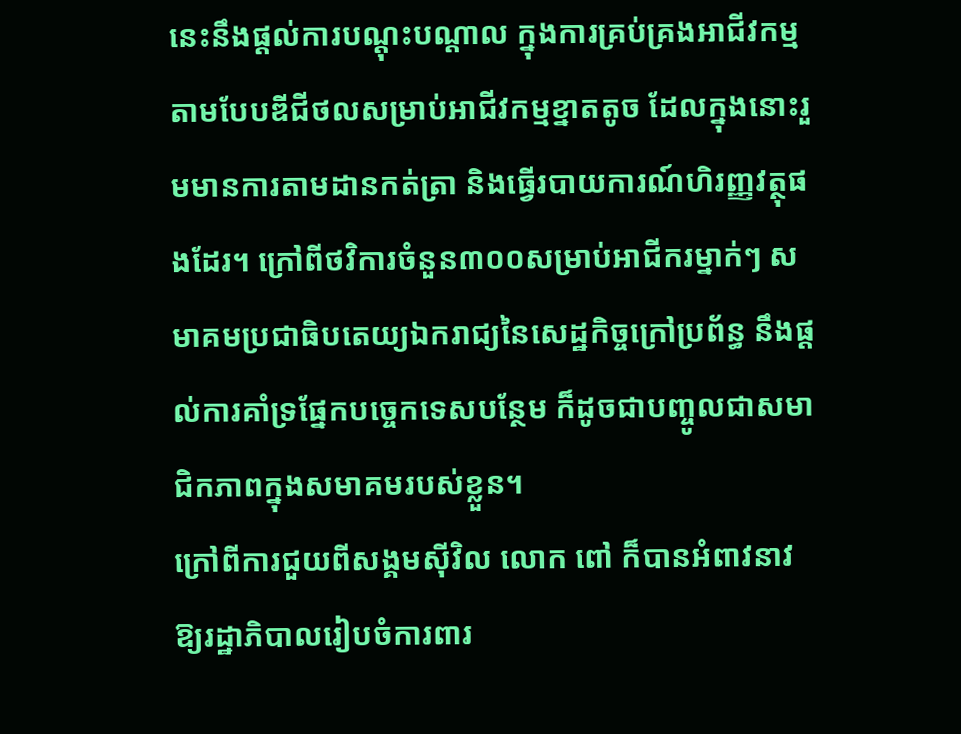នេះនឹងផ្តល់ការបណ្តុះបណ្តាល ក្នុងការគ្រប់គ្រងអាជីវកម្មតាមបែបឌីជីថលសម្រាប់អាជីវកម្មខ្នាតតូច ដែលក្នុងនោះរួមមានការតាមដានកត់ត្រា និងធ្វើរបាយការណ៍ហិរញ្ញវត្ថុផងដែរ។ ក្រៅពីថវិការចំនួន៣០០សម្រាប់អាជីករម្នាក់ៗ សមាគមប្រជាធិបតេយ្យឯករាជ្យនៃសេដ្ឋកិច្ចក្រៅប្រព័ន្ធ នឹងផ្តល់ការគាំទ្រផ្នែកបច្ចេកទេសបន្ថែម ក៏ដូចជាបញ្ចូលជាសមាជិកភាពក្នុងសមាគមរបស់ខ្លួន។
ក្រៅពីការជួយពីសង្គមស៊ីវិល លោក ពៅ ក៏បានអំពាវនាវឱ្យរដ្ឋាភិបាលរៀបចំការពារ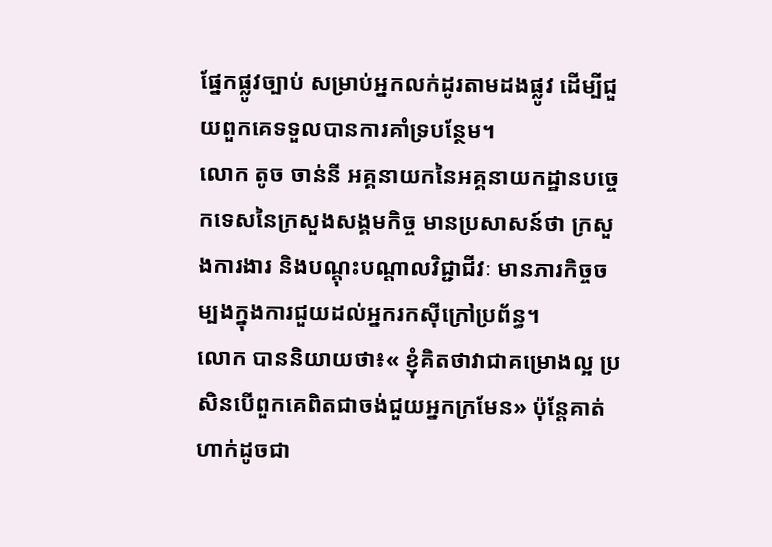ផ្នែកផ្លូវច្បាប់ សម្រាប់អ្នកលក់ដូរតាមដងផ្លូវ ដើម្បីជួយពួកគេទទួលបានការគាំទ្របន្ថែម។
លោក តូច ចាន់នី អគ្គនាយកនៃអគ្គនាយកដ្ឋានបច្ចេកទេសនៃក្រសួងសង្គមកិច្ច មានប្រសាសន៍ថា ក្រសួងការងារ និងបណ្តុះបណ្តាលវិជ្ជាជីវៈ មានភារកិច្ចចម្បងក្នុងការជួយដល់អ្នករកស៊ីក្រៅប្រព័ន្ធ។
លោក បាននិយាយថា៖« ខ្ញុំគិតថាវាជាគម្រោងល្អ ប្រសិនបើពួកគេពិតជាចង់ជួយអ្នកក្រមែន» ប៉ុន្តែគាត់ហាក់ដូចជា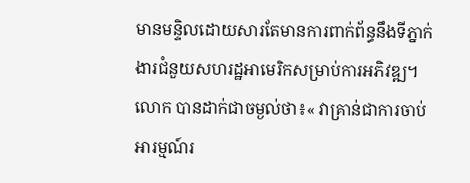មានមន្ទិលដោយសារតែមានការពាក់ព័ន្ធនឹងទីភ្នាក់ងារជំនួយសហរដ្ឋអាមេរិកសម្រាប់ការអភិវឌ្ឍ។ លោក បានដាក់ជាចម្ងល់ថា៖« វាគ្រាន់ជាការចាប់អារម្មណ៍រ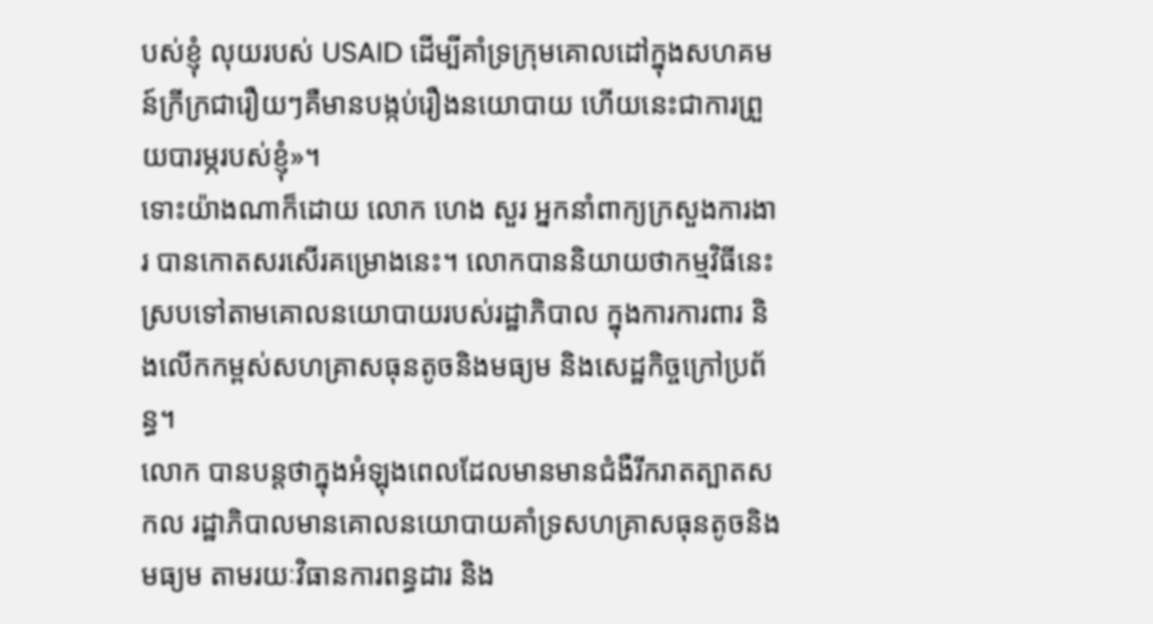បស់ខ្ញុំ លុយរបស់ USAID ដើម្បីគាំទ្រក្រុមគោលដៅក្នុងសហគមន៍ក្រីក្រជារឿយៗគឺមានបង្កប់រឿងនយោបាយ ហើយនេះជាការព្រួយបារម្ភរបស់ខ្ញុំ»។
ទោះយ៉ាងណាក៏ដោយ លោក ហេង សួរ អ្នកនាំពាក្យក្រសួងការងារ បានកោតសរសើរគម្រោងនេះ។ លោកបាននិយាយថាកម្មវិធីនេះស្របទៅតាមគោលនយោបាយរបស់រដ្ឋាភិបាល ក្នុងការការពារ និងលើកកម្ពស់សហគ្រាសធុនតូចនិងមធ្យម និងសេដ្ឋកិច្ចក្រៅប្រព័ន្ធ។
លោក បានបន្តថាក្នុងអំឡុងពេលដែលមានមានជំងឺរីករាតត្បាតសកល រដ្ឋាភិបាលមានគោលនយោបាយគាំទ្រសហគ្រាសធុនតូចនិងមធ្យម តាមរយៈវិធានការពន្ធដារ និង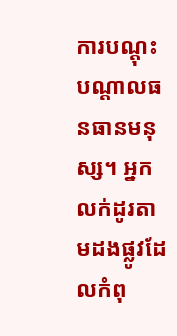ការបណ្តុះបណ្តាលធនធានមនុស្ស។ អ្នកលក់ដូរតាមដងផ្លូវដែលកំពុ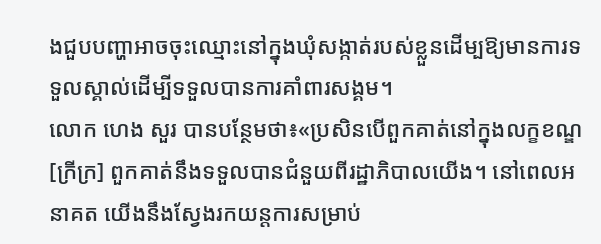ងជួបបញ្ហាអាចចុះឈ្មោះនៅក្នុងឃុំសង្កាត់របស់ខ្លួនដើម្បឱ្យមានការទទួលស្គាល់ដើម្បីទទួលបានការគាំពារសង្គម។
លោក ហេង សួរ បានបន្ថែមថា៖«ប្រសិនបើពួកគាត់នៅក្នុងលក្ខខណ្ឌ [ក្រីក្រ] ពួកគាត់នឹងទទួលបានជំនួយពីរដ្ឋាភិបាលយើង។ នៅពេលអនាគត យើងនឹងស្វែងរកយន្តការសម្រាប់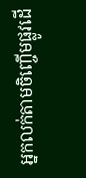អ្នកលក់តាមចិញ្ចើមផ្លូវដើ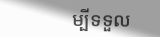ម្បីទទួល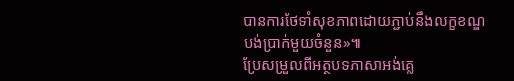បានការថែទាំសុខភាពដោយភ្ជាប់នឹងលក្ខខណ្ឌបង់ប្រាក់មួយចំនួន»៕
ប្រែសម្រួលពីអត្ថបទភាសាអង់គ្លេ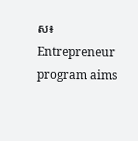ស៖ Entrepreneur program aims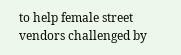to help female street vendors challenged by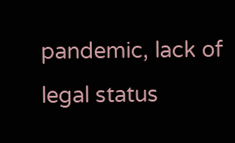pandemic, lack of legal status